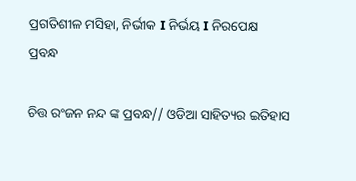ପ୍ରଗତିଶୀଳ ମସିହା, ନିର୍ଭୀକ I ନିର୍ଭୟ I ନିରପେକ୍ଷ
ପ୍ରବନ୍ଧ

ଚିତ୍ତ ରଂଜନ ନନ୍ଦ ଙ୍କ ପ୍ରବନ୍ଧ// ଓଡିଆ ସାହିତ୍ୟର ଇତିହାସ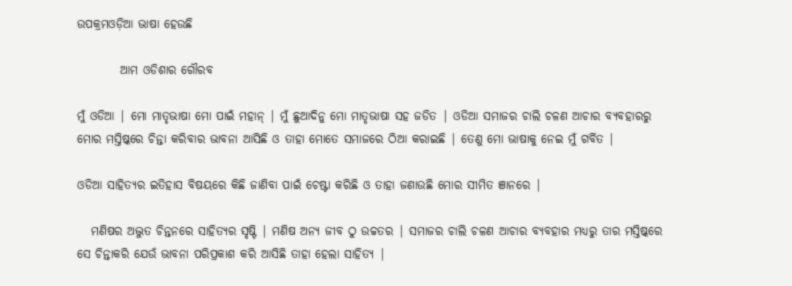ଉପକ୍ରମଓଡ଼ିଆ ଭାଷା ହେଉଛି

         ଆମ ଓଡିଶାର ଗୌରବ

ମୁଁ ଓଡିଆ | ମୋ ମାତୃଭାଷା ମୋ ପାଇଁ ମହାନ୍ | ମୁଁ ଛୁଆଦିନୁ ମୋ ମାତୃଭାଷା ସହ ଜଡିତ | ଓଡିଆ ସମାଜର ଚାଲି ଚଳଣ ଆଚାର ବ୍ୟବହାରରୁ ମୋର ମସ୍ତିଷ୍କରେ ଚିନ୍ତା କରିବାର ଭାବନା ଆସିଛି ଓ ତାହା ମୋତେ ସମାଜରେ ଠିଆ କରାଇଛି | ତେଣୁ ମୋ ଭାଷାକୁ ନେଇ ମୁଁ ଗର୍ବିତ |

ଓଡିଆ ସାହିତ୍ୟର ଇତିହାସ ବିଷୟରେ କିଛି ଜାଣିବା ପାଇଁ ଚେଷ୍ଟା କରିଛି ଓ ତାହା ଜଣାଉଛି ମୋର ସୀମିତ ଞାନରେ |

   ମଣିଷର ଅଦ୍ଭୁତ ଚିନ୍ତନରେ ସାହିତ୍ୟର ସୃଷ୍ଟି | ମଣିଷ ଅନ୍ୟ ଜୀବ ଠୁ ଉଚ୍ଚତର | ସମାଜର ଚାଲି ଚଳଣ ଆଚାର ବ୍ୟବହାର ମଧ୍ୟରୁ ତାର ମସ୍ତିଷ୍କରେ ସେ ଚିନ୍ତାକରି ଯେଉଁ ଭାବନା ପରିପ୍ରକାଶ କରି ଆସିଛି ତାହା ହେଲା ସାହିତ୍ୟ |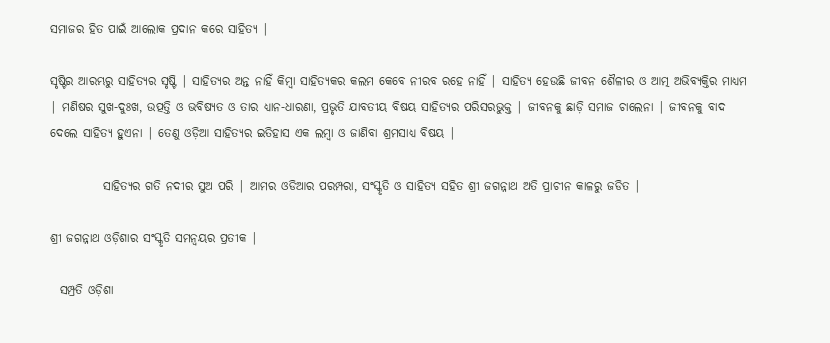ସମାଜର ହିତ ପାଇଁ ଆଲୋକ ପ୍ରଦାନ କରେ ସାହିତ୍ୟ |

ସୃଷ୍ଟିର ଆରମ୍ଭରୁ ସାହିତ୍ୟର ସୃଷ୍ଟି | ସାହିତ୍ୟର ଅନ୍ତ ନାହିଁ କିମ୍ଵା ସାହିତ୍ୟକର କଲମ କେବେ ନୀରବ ରହେ ନାହିଁ | ସାହିତ୍ୟ ହେଉଛି ଜୀବନ ଶୈଳୀର ଓ ଆତ୍ମ ଅଭିବ୍ୟକ୍ତିର ମାଧ୍ୟମ | ମଣିଷର ସୁଖ-ଦୁଃଖ, ଉତ୍ପତ୍ତି ଓ ଭବିଷ୍ୟତ ଓ ତାର ଧ୍ୟାନ-ଧାରଣା, ପ୍ରଭୃତି ଯାବତୀୟ ବିଷୟ ସାହିତ୍ୟର ପରିସରଭୁକ୍ତ | ଜୀବନକୁ ଛାଡ଼ି ସମାଜ ଚାଲେନା | ଜୀବନକୁ ବାଦ ଦେଲେ ସାହିତ୍ୟ ହୁଏନା | ତେଣୁ ଓଡ଼ିଆ ସାହିତ୍ୟର ଇତିହାସ ଏକ ଲମ୍ବା ଓ ଜାଣିବା ଶ୍ରମସାଧ୍ୟ ବିଷୟ |

           ସାହିତ୍ୟର ଗତି ନଦୀର ସୁଅ ପରି | ଆମର ଓଡିଆର ପରମ୍ପରା, ସଂସ୍କୃତି ଓ ସାହିତ୍ୟ ସହିତ ଶ୍ରୀ ଜଗନ୍ନାଥ ଅତି ପ୍ରାଚୀନ କାଳରୁ ଜଡିତ |

ଶ୍ରୀ ଜଗନ୍ନାଥ ଓଡ଼ିଶାର ସଂସ୍କୃତି ସମନ୍ୱୟର ପ୍ରତୀକ |

  ସମ୍ପ୍ରତି ଓଡ଼ିଶା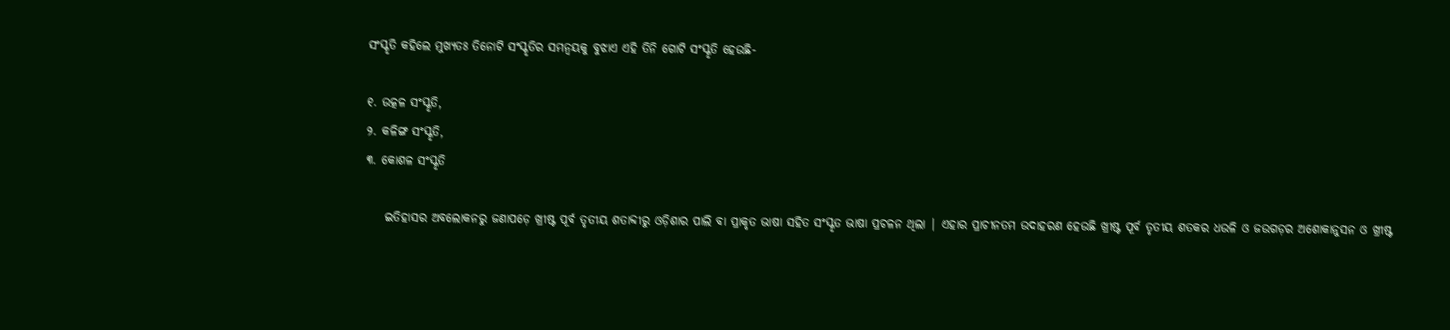ସଂସ୍କୃତି କହିଲେ ମୁଖ୍ୟତଃ ତିନୋଟି ସଂସ୍କୃତିର ସମନ୍ୱୟକୁ ବୁଝାଏ ଏହି ତିନି ଗୋଟି ସଂସ୍କୃତି ହେଉଛି-

୧. ଉତ୍କଳ ସଂସ୍କୃତି,
୨. କଳିଙ୍ଗ ସଂସ୍କୃତି,
୩. କୋଶଳ ସଂସ୍କୃତି

    ଇତିହାସର ଅବଲୋକନରୁ ଜଣାପଡ଼େ ଖ୍ରୀଷ୍ଟ ପୂର୍ବ ତୃତୀୟ ଶତାବ୍ଦୀରୁ ଓଡ଼ିଶାର ପାଲି ବା ପ୍ରାକୃତ ଭାଷା ସହିତ ସଂସ୍କୃତ ଭାଷା ପ୍ରଚଳନ ଥିଲା | ଏହାର ପ୍ରାଚୀନତମ ଉଦାହରଣ ହେଉଛି ଖ୍ରୀଷ୍ଟ ପୂର୍ବ ତୃତୀୟ ଶତକର ଧଉଳି ଓ ଜଉଗଡ଼ର ଅଶୋକାନୁସନ ଓ ଖ୍ରୀଷ୍ଟ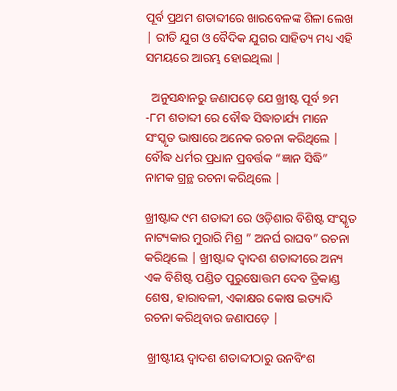ପୂର୍ବ ପ୍ରଥମ ଶତାବ୍ଦୀରେ ଖାରବେଳଙ୍କ ଶିଳା ଲେଖ | ରୀତି ଯୁଗ ଓ ବୈଦିକ ଯୁଗର ସାହିତ୍ୟ ମଧ୍ୟ ଏହି ସମୟରେ ଆରମ୍ଭ ହୋଇଥିଲା |

  ଅନୁସନ୍ଧାନରୁ ଜଣାପଡ଼େ ଯେ ଖ୍ରୀଷ୍ଟ ପୂର୍ବ ୭ମ -୮ମ ଶତାବ୍ଦୀ ରେ ବୌଦ୍ଧ ସିଦ୍ଧାଚାର୍ଯ୍ୟ ମାନେ ସଂସ୍କୃତ ଭାଷାରେ ଅନେକ ରଚନା କରିଥିଲେ | ବୌଦ୍ଧ ଧର୍ମର ପ୍ରଧାନ ପ୍ରବର୍ତ୍ତକ “ଜ୍ଞାନ ସିଦ୍ଧି” ନାମକ ଗ୍ରନ୍ଥ ରଚନା କରିଥିଲେ |

ଖ୍ରୀଷ୍ଟାବ୍ଦ ୯ମ ଶତାବ୍ଦୀ ରେ ଓଡ଼ିଶାର ବିଶିଷ୍ଟ ସଂସ୍କୃତ ନାଟ୍ୟକାର ମୁରାରି ମିଶ୍ର ” ଅନର୍ଘ ରାଘବ” ରଚନା କରିଥିଲେ | ଖ୍ରୀଷ୍ଟାବ୍ଦ ଦ୍ଵାଦଶ ଶତାବ୍ଦୀରେ ଅନ୍ୟ ଏକ ବିଶିଷ୍ଟ ପଣ୍ଡିତ ପୁରୁଷୋତ୍ତମ ଦେବ ତ୍ରିକାଣ୍ଡ ଶେଷ, ହାରାବଳୀ, ଏକାକ୍ଷର କୋଷ ଇତ୍ୟାଦି ରଚନା କରିଥିବାର ଜଣାପଡ଼େ |

 ଖ୍ରୀଷ୍ଟୀୟ ଦ୍ୱାଦଶ ଶତାବ୍ଦୀଠାରୁ ଉନବିଂଶ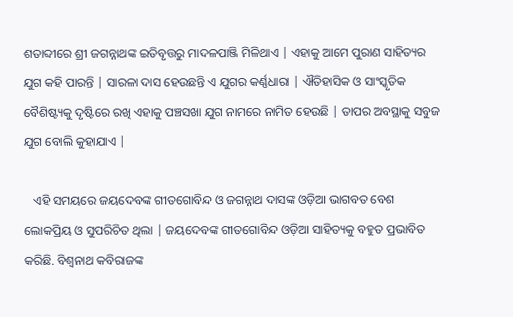ଶତାବ୍ଦୀରେ ଶ୍ରୀ ଜଗନ୍ନାଥଙ୍କ ଇତିବୃତ୍ତରୁ ମାଦଳପାଞ୍ଜି ମିଳିଥାଏ | ଏହାକୁ ଆମେ ପୁରାଣ ସାହିତ୍ୟର ଯୁଗ କହି ପାରନ୍ତି | ସାରଳା ଦାସ ହେଉଛନ୍ତି ଏ ଯୁଗର କର୍ଣ୍ଣଧାରା | ଐତିହାସିକ ଓ ସାଂସ୍କୃତିକ ବୈଶିଷ୍ଟ୍ୟକୁ ଦୃଷ୍ଟିରେ ରଖି ଏହାକୁ ପଞ୍ଚସଖା ଯୁଗ ନାମରେ ନାମିତ ହେଉଛି | ତାପର ଅବସ୍ଥାକୁ ସବୁଜ ଯୁଗ ବୋଲି କୁହାଯାଏ |

   ଏହି ସମୟରେ ଜୟଦେବଙ୍କ ଗୀତଗୋବିନ୍ଦ ଓ ଜଗନ୍ନାଥ ଦାସଙ୍କ ଓଡ଼ିଆ ଭାଗବତ ବେଶ ଲୋକପ୍ରିୟ ଓ ସୁପରିଚିତ ଥିଲା | ଜୟଦେବଙ୍କ ଗୀତଗୋବିନ୍ଦ ଓଡ଼ିଆ ସାହିତ୍ୟକୁ ବହୁତ ପ୍ରଭାବିତ କରିଛି. ବିଶ୍ବନାଥ କବିରାଜଙ୍କ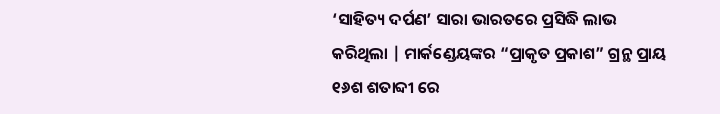‘ସାହିତ୍ୟ ଦର୍ପଣ’ ସାରା ଭାରତରେ ପ୍ରସିଦ୍ଧି ଲାଭ କରିଥିଲା | ମାର୍କଣ୍ଡେୟଙ୍କର “ପ୍ରାକୃତ ପ୍ରକାଶ” ଗ୍ରନ୍ଥ ପ୍ରାୟ ୧୬ଶ ଶତାବ୍ଦୀ ରେ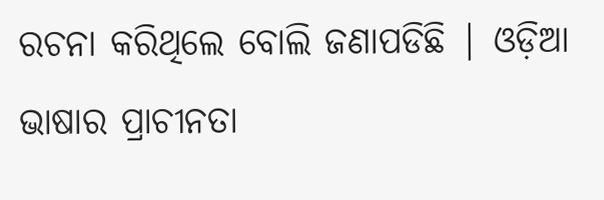ରଚନା କରିଥିଲେ ବୋଲି ଜଣାପଡିଛି | ଓଡ଼ିଆ ଭାଷାର ପ୍ରାଚୀନତା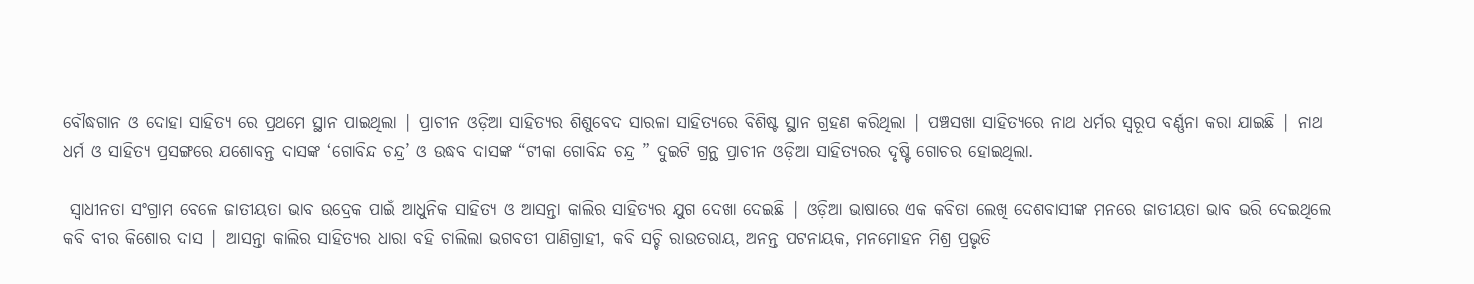ବୌଦ୍ଧଗାନ ଓ ଦୋହା ସାହିତ୍ୟ ରେ ପ୍ରଥମେ ସ୍ଥାନ ପାଇଥିଲା | ପ୍ରାଚୀନ ଓଡ଼ିଆ ସାହିତ୍ୟର ଶିଶୁବେଦ ସାରଳା ସାହିତ୍ୟରେ ବିଶିଷ୍ଟ ସ୍ଥାନ ଗ୍ରହଣ କରିଥିଲା | ପଞ୍ଚସଖା ସାହିତ୍ୟରେ ନାଥ ଧର୍ମର ସ୍ବରୂପ ବର୍ଣ୍ଣନା କରା ଯାଇଛି | ନାଥ ଧର୍ମ ଓ ସାହିତ୍ୟ ପ୍ରସଙ୍ଗରେ ଯଶୋବନ୍ତ ଦାସଙ୍କ ‘ଗୋବିନ୍ଦ ଚନ୍ଦ୍ର’ ଓ ଉଦ୍ଧବ ଦାସଙ୍କ “ଟୀକା ଗୋବିନ୍ଦ ଚନ୍ଦ୍ର ” ଦୁଇଟି ଗ୍ରନ୍ଥ ପ୍ରାଚୀନ ଓଡ଼ିଆ ସାହିତ୍ୟରର ଦୃଷ୍ଟି ଗୋଚର ହୋଇଥିଲା.

 ସ୍ଵାଧୀନତା ସଂଗ୍ରାମ ବେଳେ ଜାତୀୟତା ଭାବ ଉଦ୍ରେକ ପାଇଁ ଆଧୁନିକ ସାହିତ୍ୟ ଓ ଆସନ୍ତା କାଲିର ସାହିତ୍ୟର ଯୁଗ ଦେଖା ଦେଇଛି | ଓଡ଼ିଆ ଭାଷାରେ ଏକ କବିତା ଲେଖି ଦେଶବାସୀଙ୍କ ମନରେ ଜାତୀୟତା ଭାବ ଭରି ଦେଇଥିଲେ କବି ବୀର କିଶୋର ଦାସ | ଆସନ୍ତା କାଲିର ସାହିତ୍ୟର ଧାରା ବହି ଚାଲିଲା ଭଗବତୀ ପାଣିଗ୍ରାହୀ, କବି ସଚ୍ଚି ରାଉତରାୟ, ଅନନ୍ତ ପଟନାୟକ, ମନମୋହନ ମିଶ୍ର ପ୍ରଭୃତି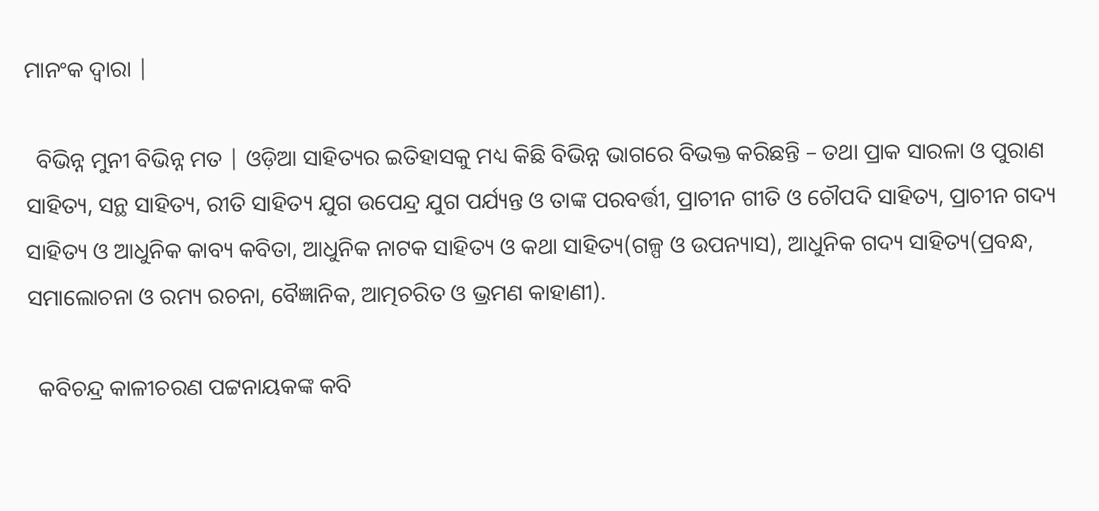ମାନଂକ ଦ୍ୱାରା |

  ବିଭିନ୍ନ ମୁନୀ ବିଭିନ୍ନ ମତ | ଓଡ଼ିଆ ସାହିତ୍ୟର ଇତିହାସକୁ ମଧ୍ୟ କିଛି ବିଭିନ୍ନ ଭାଗରେ ବିଭକ୍ତ କରିଛନ୍ତି – ତଥା ପ୍ରାକ ସାରଳା ଓ ପୁରାଣ ସାହିତ୍ୟ, ସନ୍ଥ ସାହିତ୍ୟ, ରୀତି ସାହିତ୍ୟ ଯୁଗ ଉପେନ୍ଦ୍ର ଯୁଗ ପର୍ଯ୍ୟନ୍ତ ଓ ତାଙ୍କ ପରବର୍ତ୍ତୀ, ପ୍ରାଚୀନ ଗୀତି ଓ ଚୌପଦି ସାହିତ୍ୟ, ପ୍ରାଚୀନ ଗଦ୍ୟ ସାହିତ୍ୟ ଓ ଆଧୁନିକ କାବ୍ୟ କବିତା, ଆଧୁନିକ ନାଟକ ସାହିତ୍ୟ ଓ କଥା ସାହିତ୍ୟ(ଗଳ୍ପ ଓ ଉପନ୍ୟାସ), ଆଧୁନିକ ଗଦ୍ୟ ସାହିତ୍ୟ(ପ୍ରବନ୍ଧ, ସମାଲୋଚନା ଓ ରମ୍ୟ ରଚନା, ବୈଜ୍ଞାନିକ, ଆତ୍ମଚରିତ ଓ ଭ୍ରମଣ କାହାଣୀ).

  କବିଚନ୍ଦ୍ର କାଳୀଚରଣ ପଟ୍ଟନାୟକଙ୍କ କବି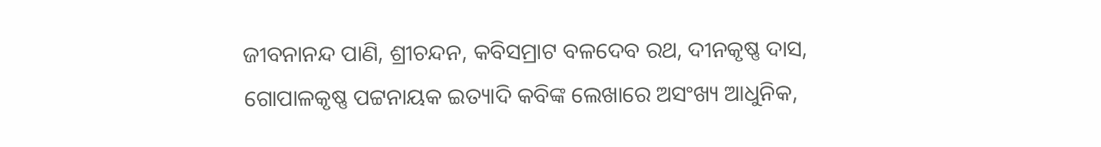ଜୀବନାନନ୍ଦ ପାଣି, ଶ୍ରୀଚନ୍ଦନ, କବିସମ୍ରାଟ ବଳଦେବ ରଥ, ଦୀନକୃଷ୍ଣ ଦାସ, ଗୋପାଳକୃଷ୍ଣ ପଟ୍ଟନାୟକ ଇତ୍ୟାଦି କବିଙ୍କ ଲେଖାରେ ଅସଂଖ୍ୟ ଆଧୁନିକ,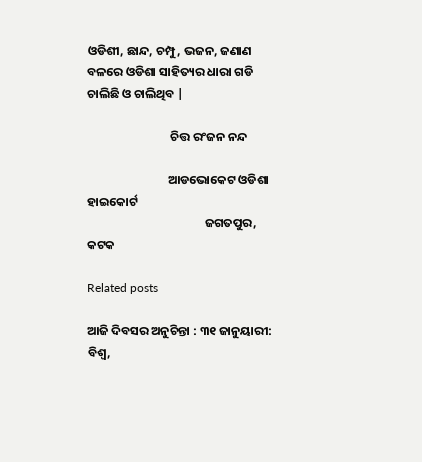ଓଡିଶୀ, ଛାନ୍ଦ, ଚମ୍ପୁ, ଭଜନ, ଜଣାଣ ବଳରେ ଓଡିଶା ସାହିତ୍ୟର ଧାରା ଗଡି ଚାଲିଛି ଓ ଚାଲିଥିବ |

                              ଚିତ୍ତ ରଂଜନ ନନ୍ଦ

                             ଆଡଭୋକେଟ ଓଡିଶା ହାଇକୋର୍ଟ
                                          ଜଗତପୁର, କଟକ

Related posts

ଆଜି ଦିବସର ଅନୁଚିନ୍ତା : ୩୧ ଜାନୁୟାରୀ: ବିଶ୍ୱ,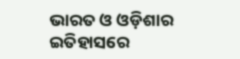ଭାରତ ଓ ଓଡ଼ିଶାର ଇତିହାସରେ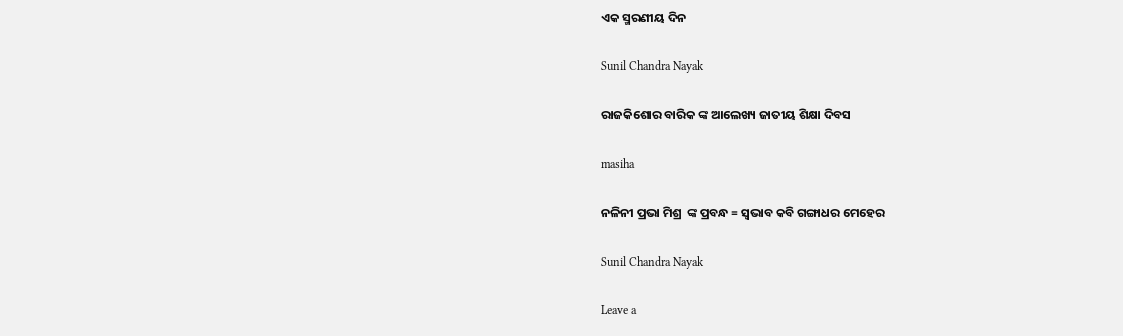ଏକ ସ୍ମରଣୀୟ ଦିନ

Sunil Chandra Nayak

ରାଜକିଶୋର ବାରିକ ଙ୍କ ଆଲେଖ୍ୟ ଜାତୀୟ ଶିକ୍ଷା ଦିବସ

masiha

ନଳିନୀ ପ୍ରଭା ମିଶ୍ର  ଙ୍କ ପ୍ରବନ୍ଧ = ସ୍ଵଭାବ କବି ଗଙ୍ଗାଧର ମେହେର

Sunil Chandra Nayak

Leave a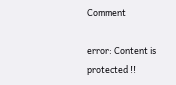Comment

error: Content is protected !!